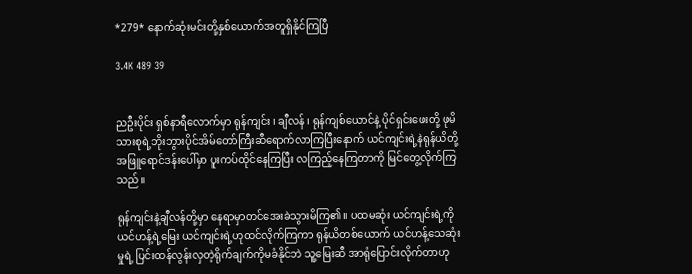*279* နောက်ဆုံးမင်းတို့နှစ်ယောက်အတူရှိနိုင်ကြပြီ

3.4K 489 39


ညဦးပိုင်း ရှစ်နာရီလောက်မှာ ရုန်ကျင်း ၊ ချီလန် ၊ ရုန်ကျစ်ယောင်နဲ့ ပိုင်ရှင်းဖေးတို့ ဖုမိသားစုရဲ့ဘိုးဘွားပိုင်အိမ်တော်ကြီးဆီရောက်လာကြပြီးနောက် ယင်ကျင်းရဲ့နဲရုန်ယိတို့ အဖြူရောင်ဒန်းပေါ်မှာ ပူးကပ်ထိုင်နေကြပြီး လကြည့်နေကြတာကို မြင်တွေ့လိုက်ကြသည်။

ရုန်ကျင်းနဲ့ချီလန်တို့မှာ နေရာမှာတင်အေးခဲသွားမိကြ၏။ ပထမဆုံး ယင်ကျင်းရဲ့ကို ယင်ဟန့်ရဲ့မြေး ယင်ကျင်းရဲ့ဟုထင်လိုက်ကြကာ ရုန်ယိတစ်ယောက် ယင်ဟန့်သေဆုံးမှုရဲ့ ပြင်းထန်လွန်းလှတဲ့ရိုက်ချက်ကိုမခံနိုင်ဘဲ သူ့မြေးဆီ အာရုံပြောင်းလိုက်တာဟု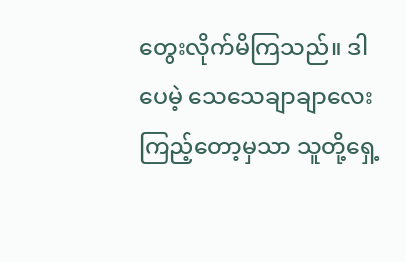တွေးလိုက်မိကြသည်။ ဒါပေမဲ့ သေသေချာချာလေးကြည့်တော့မှသာ သူတို့ရှေ့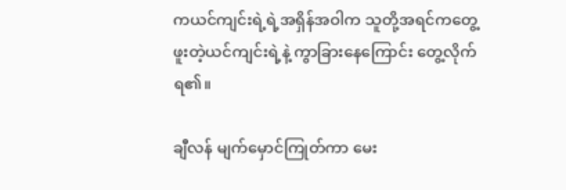ကယင်ကျင်းရဲ့ရဲ့အရှိန်အဝါက သူတို့အရင်ကတွေ့ဖူးတဲ့ယင်ကျင်းရဲ့နဲ့ ကွာခြားနေကြောင်း တွေ့လိုက်ရ၏။

ချီလန် မျက်မှောင်ကြုတ်ကာ မေး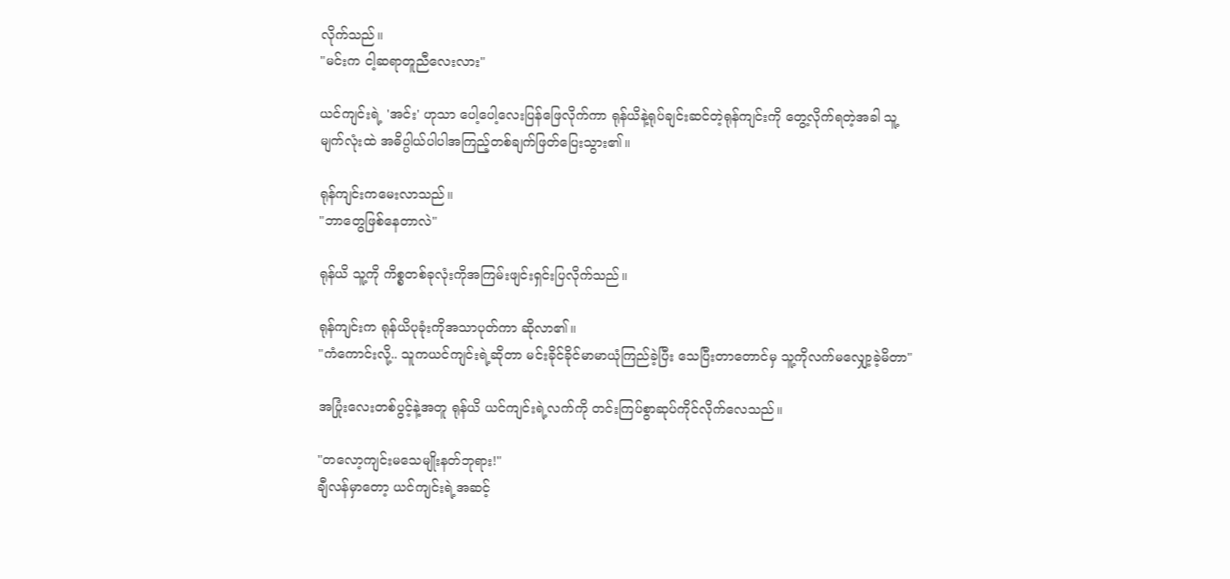လိုက်သည်။
"မင်းက ငါ့ဆရာတူညီလေးလား"

ယင်ကျင်းရဲ့ 'အင်း' ဟုသာ ပေါ့ပေါ့လေးပြန်ဖြေလိုက်ကာ ရုန်ယိနဲ့ရုပ်ချင်းဆင်တဲ့ရုန်ကျင်းကို တွေ့လိုက်ရတဲ့အခါ သူ့မျက်လုံးထဲ အဓိပ္ပါယ်ပါပါအကြည့်တစ်ချက်ဖြတ်ပြေးသွား၏။

ရုန်ကျင်းကမေးလာသည်။
"ဘာတွေဖြစ်နေတာလဲ"

ရုန်ယိ သူ့ကို ကိစ္စတစ်ခုလုံးကိုအကြမ်းဖျင်းရှင်းပြလိုက်သည်။

ရုန်ကျင်းက ရုန်ယိပုခုံးကိုအသာပုတ်ကာ ဆိုလာ၏။
"ကံကောင်းလို့.. သူကယင်ကျင်းရဲ့ဆိုတာ မင်းခိုင်ခိုင်မာမာယုံကြည်ခဲ့ပြီး သေပြီးတာတောင်မှ သူ့ကိုလက်မလျှော့ခဲ့မိတာ"

အပြုံးလေးတစ်ပွင့်နဲ့အတူ ရုန်ယိ ယင်ကျင်းရဲ့လက်ကို တင်းကြပ်စွာဆုပ်ကိုင်လိုက်လေသည်။

"တလော့ကျင်းမသေမျိုးနတ်ဘုရား!"
ချီလန်မှာတော့ ယင်ကျင်းရဲ့အဆင့်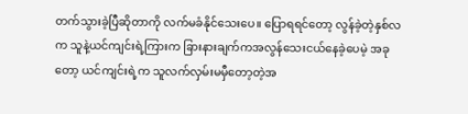တက်သွားခဲ့ပြီဆိုတာကို လက်မခံနိုင်သေးပေ။ ပြောရရင်တော့ လွန်ခဲ့တဲ့နှစ်လက သူနဲ့ယင်ကျင်းရဲ့ကြားက ခြားနားချက်ကအလွန်သေးငယ်နေခဲ့ပေမဲ့ အခုတော့ ယင်ကျင်းရဲ့က သူလက်လှမ်းမမှီတော့တဲ့အ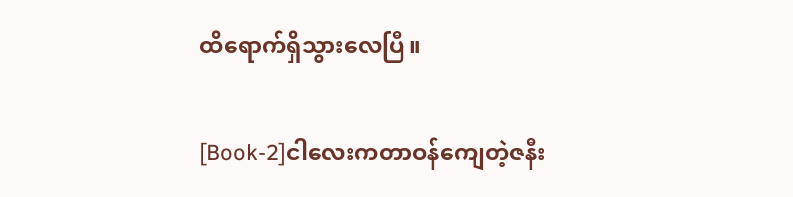ထိရောက်ရှိသွားလေပြီ။

[Book-2]ငါလေးကတာဝန်ကျေတဲ့ဇနီး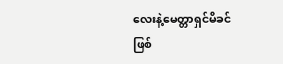လေးနဲ့မေတ္တာရှင်မိခင်ဖြစ်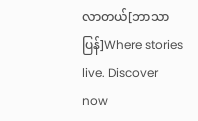လာတယ်[ဘာသာပြန်]Where stories live. Discover now